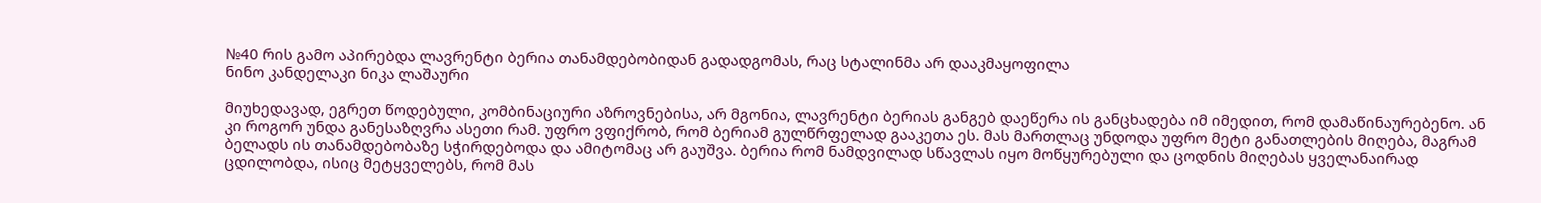№40 რის გამო აპირებდა ლავრენტი ბერია თანამდებობიდან გადადგომას, რაც სტალინმა არ დააკმაყოფილა
ნინო კანდელაკი ნიკა ლაშაური

მიუხედავად, ეგრეთ წოდებული, კომბინაციური აზროვნებისა, არ მგონია, ლავრენტი ბერიას განგებ დაეწერა ის განცხადება იმ იმედით, რომ დამაწინაურებენო. ან კი როგორ უნდა განესაზღვრა ასეთი რამ. უფრო ვფიქრობ, რომ ბერიამ გულწრფელად გააკეთა ეს. მას მართლაც უნდოდა უფრო მეტი განათლების მიღება, მაგრამ ბელადს ის თანამდებობაზე სჭირდებოდა და ამიტომაც არ გაუშვა. ბერია რომ ნამდვილად სწავლას იყო მოწყურებული და ცოდნის მიღებას ყველანაირად ცდილობდა, ისიც მეტყველებს, რომ მას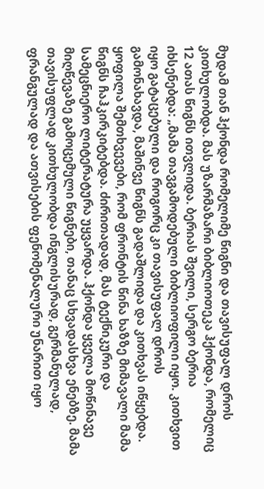მუდამ თან ჰქონდა რომელიმე წიგნი და თავისუფალ დროს კითხულობდა. მას უზარმაზარი ბიბლიოთეკა ჰქონდა, რომელიც 12 ათას წიგნს ითვლიდა. ბერიას შვილი, სერგო ბერია იხსენებდა: „მამა თავგამოდებული ბიბლიოფილი იყო. კითხვით იყო გატაცებული და როგორც კი თავისუფალ დროს გამონახავდა, მაშინვე წიგნს გადაშლიდა და კითხვას იწყებდა. ყოფილა შემთხვევები, რომ ფრონტის წინა ხაზზე მიმავალი მამა წიგნს ჩაჰკირკიტებდა. ძირითადად, მას ტექნიკური და სამეცნიერო ლიტერატურა უყვარდა. ჰქონდა ყველა მოწინავე მიღწევაზე გამოცემული წიგნები, თანაც სხვადასხვა ენებზე. მამა თავისუფლად კითხულობდა ინგლისურად, გერმანულად, ფრანგულად და ათვისების ფენომენალური უნარით იყო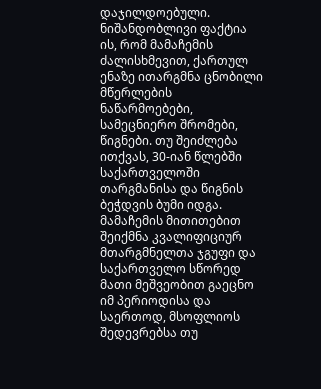დაჯილდოებული. ნიშანდობლივი ფაქტია ის, რომ მამაჩემის ძალისხმევით, ქართულ ენაზე ითარგმნა ცნობილი მწერლების ნაწარმოებები, სამეცნიერო შრომები, წიგნები. თუ შეიძლება ითქვას, 30-იან წლებში საქართველოში თარგმანისა და წიგნის ბეჭდვის ბუმი იდგა. მამაჩემის მითითებით შეიქმნა კვალიფიციურ მთარგმნელთა ჯგუფი და საქართველო სწორედ მათი მეშვეობით გაეცნო იმ პერიოდისა და საერთოდ, მსოფლიოს შედევრებსა თუ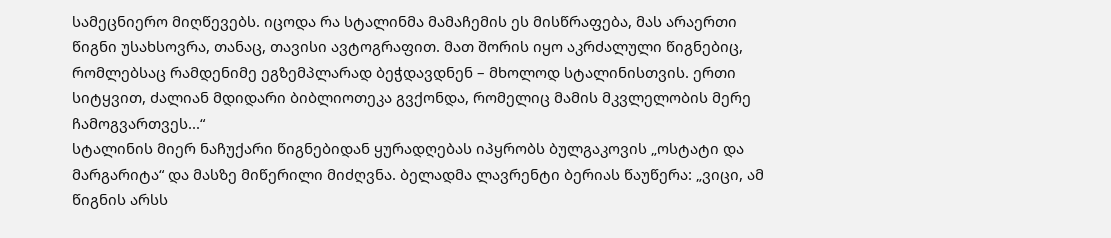სამეცნიერო მიღწევებს. იცოდა რა სტალინმა მამაჩემის ეს მისწრაფება, მას არაერთი წიგნი უსახსოვრა, თანაც, თავისი ავტოგრაფით. მათ შორის იყო აკრძალული წიგნებიც, რომლებსაც რამდენიმე ეგზემპლარად ბეჭდავდნენ – მხოლოდ სტალინისთვის. ერთი სიტყვით, ძალიან მდიდარი ბიბლიოთეკა გვქონდა, რომელიც მამის მკვლელობის მერე ჩამოგვართვეს...“
სტალინის მიერ ნაჩუქარი წიგნებიდან ყურადღებას იპყრობს ბულგაკოვის „ოსტატი და მარგარიტა“ და მასზე მიწერილი მიძღვნა. ბელადმა ლავრენტი ბერიას წაუწერა: „ვიცი, ამ წიგნის არსს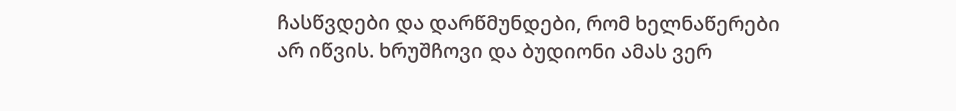ჩასწვდები და დარწმუნდები, რომ ხელნაწერები არ იწვის. ხრუშჩოვი და ბუდიონი ამას ვერ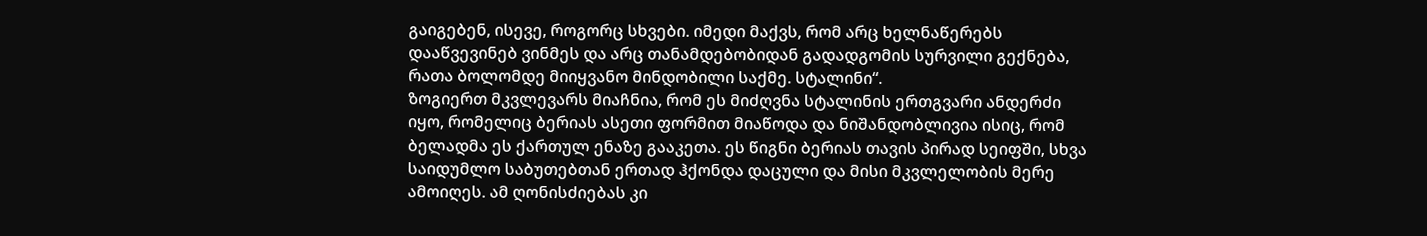გაიგებენ, ისევე, როგორც სხვები. იმედი მაქვს, რომ არც ხელნაწერებს დააწვევინებ ვინმეს და არც თანამდებობიდან გადადგომის სურვილი გექნება, რათა ბოლომდე მიიყვანო მინდობილი საქმე. სტალინი“.
ზოგიერთ მკვლევარს მიაჩნია, რომ ეს მიძღვნა სტალინის ერთგვარი ანდერძი იყო, რომელიც ბერიას ასეთი ფორმით მიაწოდა და ნიშანდობლივია ისიც, რომ ბელადმა ეს ქართულ ენაზე გააკეთა. ეს წიგნი ბერიას თავის პირად სეიფში, სხვა საიდუმლო საბუთებთან ერთად ჰქონდა დაცული და მისი მკვლელობის მერე ამოიღეს. ამ ღონისძიებას კი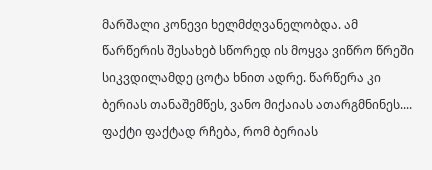მარშალი კონევი ხელმძღვანელობდა. ამ წარწერის შესახებ სწორედ ის მოყვა ვიწრო წრეში სიკვდილამდე ცოტა ხნით ადრე. წარწერა კი ბერიას თანაშემწეს, ვანო მიქაიას ათარგმნინეს....
ფაქტი ფაქტად რჩება, რომ ბერიას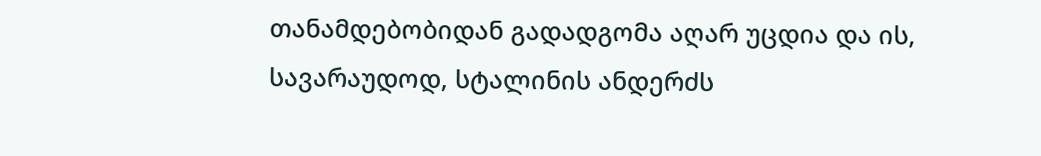თანამდებობიდან გადადგომა აღარ უცდია და ის, სავარაუდოდ, სტალინის ანდერძს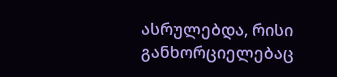ასრულებდა, რისი განხორციელებაც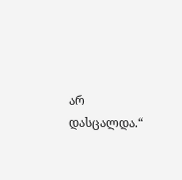არ დასცალდა.“